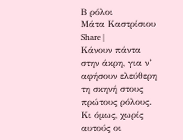Β ρόλοι
Μάτα Καστρίσιου
Share |
Κάνουν πάντα στην άκρη, για ν’ αφήσουν ελεύθερη τη σκηνή στους πρώτους ρόλους. Κι όμως, χωρίς αυτούς οι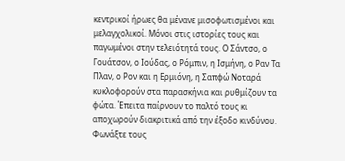κεντρικοί ήρωες θα μένανε μισοφωτισμένοι και μελαγχολικοί. Μόνοι στις ιστορίες τους και παγωμένοι στην τελειότητά τους. Ο Σάντσο, ο Γουάτσον, ο Ιούδας, ο Ρόμπιν, η Ισμήνη, ο Ραν Τα Πλαν, ο Ρον και η Ερμιόνη, η Σαπφώ Νοταρά κυκλοφορούν στα παρασκήνια και ρυθμίζουν τα φώτα. Έπειτα παίρνουν το παλτό τους κι αποχωρούν διακριτικά από την έξοδο κινδύνου. Φωνάξτε τους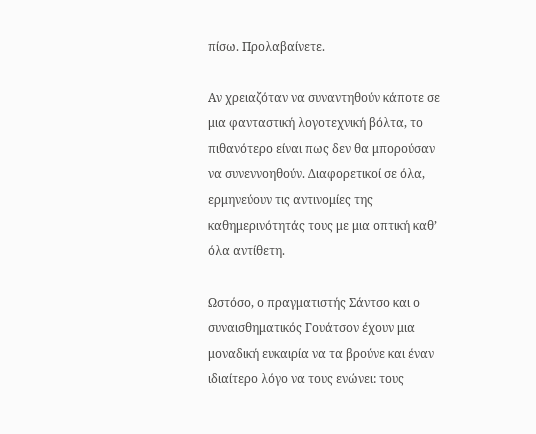πίσω. Προλαβαίνετε.

Αν χρειαζόταν να συναντηθούν κάποτε σε μια φανταστική λογοτεχνική βόλτα, το πιθανότερο είναι πως δεν θα μπορούσαν να συνεννοηθούν. Διαφορετικοί σε όλα, ερμηνεύουν τις αντινομίες της καθημερινότητάς τους με μια οπτική καθ’ όλα αντίθετη.

Ωστόσο, ο πραγματιστής Σάντσο και ο συναισθηματικός Γουάτσον έχουν μια μοναδική ευκαιρία να τα βρούνε και έναν ιδιαίτερο λόγο να τους ενώνει: τους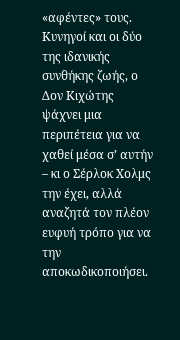«αφέντες» τους. Κυνηγοί και οι δύο της ιδανικής συνθήκης ζωής, ο Δον Κιχώτης ψάχνει μια περιπέτεια για να χαθεί μέσα σ’ αυτήν – κι ο Σέρλοκ Χολμς την έχει, αλλά αναζητά τον πλέον ευφυή τρόπο για να την αποκωδικοποιήσει.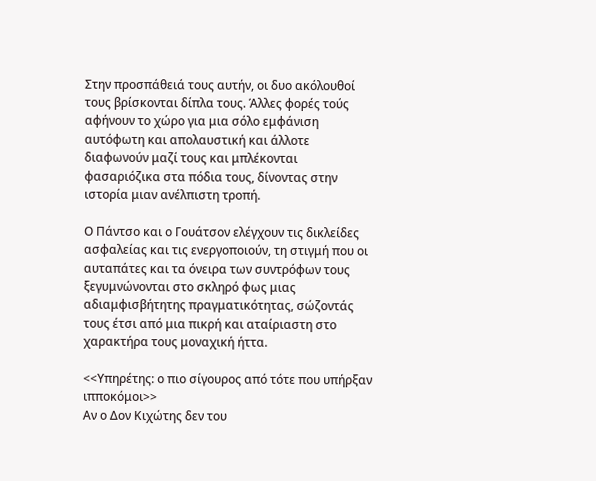Στην προσπάθειά τους αυτήν, οι δυο ακόλουθοί τους βρίσκονται δίπλα τους. Άλλες φορές τούς αφήνουν το χώρο για μια σόλο εμφάνιση αυτόφωτη και απολαυστική και άλλοτε διαφωνούν μαζί τους και μπλέκονται φασαριόζικα στα πόδια τους, δίνοντας στην ιστορία μιαν ανέλπιστη τροπή.

Ο Πάντσο και ο Γουάτσον ελέγχουν τις δικλείδες ασφαλείας και τις ενεργοποιούν, τη στιγμή που οι αυταπάτες και τα όνειρα των συντρόφων τους ξεγυμνώνονται στο σκληρό φως μιας αδιαμφισβήτητης πραγματικότητας, σώζοντάς τους έτσι από μια πικρή και αταίριαστη στο χαρακτήρα τους μοναχική ήττα.

<<Υπηρέτης: ο πιο σίγουρος από τότε που υπήρξαν ιπποκόμοι>>
Αν ο Δον Κιχώτης δεν του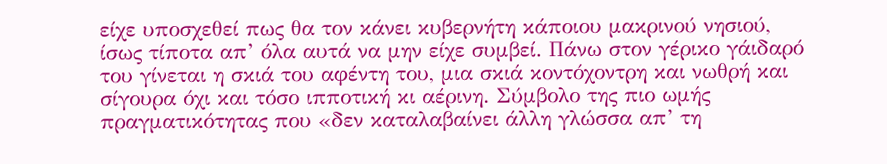είχε υποσχεθεί πως θα τον κάνει κυβερνήτη κάποιου μακρινού νησιού, ίσως τίποτα απ’ όλα αυτά να μην είχε συμβεί. Πάνω στον γέρικο γάιδαρό του γίνεται η σκιά του αφέντη του, μια σκιά κοντόχοντρη και νωθρή και σίγουρα όχι και τόσο ιπποτική κι αέρινη. Σύμβολο της πιο ωμής πραγματικότητας που «δεν καταλαβαίνει άλλη γλώσσα απ’ τη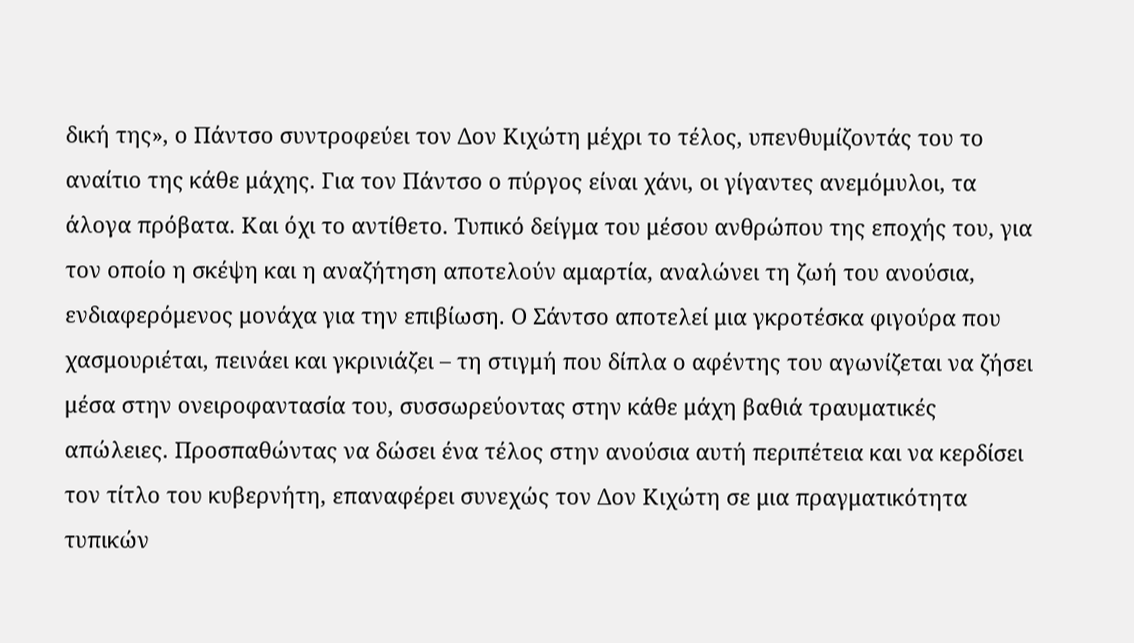δική της», ο Πάντσο συντροφεύει τον Δον Κιχώτη μέχρι το τέλος, υπενθυμίζοντάς του το αναίτιο της κάθε μάχης. Για τον Πάντσο ο πύργος είναι χάνι, οι γίγαντες ανεμόμυλοι, τα άλογα πρόβατα. Και όχι το αντίθετο. Τυπικό δείγμα του μέσου ανθρώπου της εποχής του, για τον οποίο η σκέψη και η αναζήτηση αποτελούν αμαρτία, αναλώνει τη ζωή του ανούσια, ενδιαφερόμενος μονάχα για την επιβίωση. Ο Σάντσο αποτελεί μια γκροτέσκα φιγούρα που χασμουριέται, πεινάει και γκρινιάζει – τη στιγμή που δίπλα ο αφέντης του αγωνίζεται να ζήσει μέσα στην ονειροφαντασία του, συσσωρεύοντας στην κάθε μάχη βαθιά τραυματικές απώλειες. Προσπαθώντας να δώσει ένα τέλος στην ανούσια αυτή περιπέτεια και να κερδίσει τον τίτλο του κυβερνήτη, επαναφέρει συνεχώς τον Δον Κιχώτη σε μια πραγματικότητα τυπικών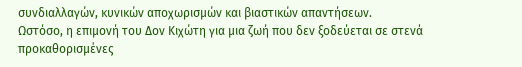συνδιαλλαγών, κυνικών αποχωρισμών και βιαστικών απαντήσεων.
Ωστόσο, η επιμονή του Δον Κιχώτη για μια ζωή που δεν ξοδεύεται σε στενά προκαθορισμένες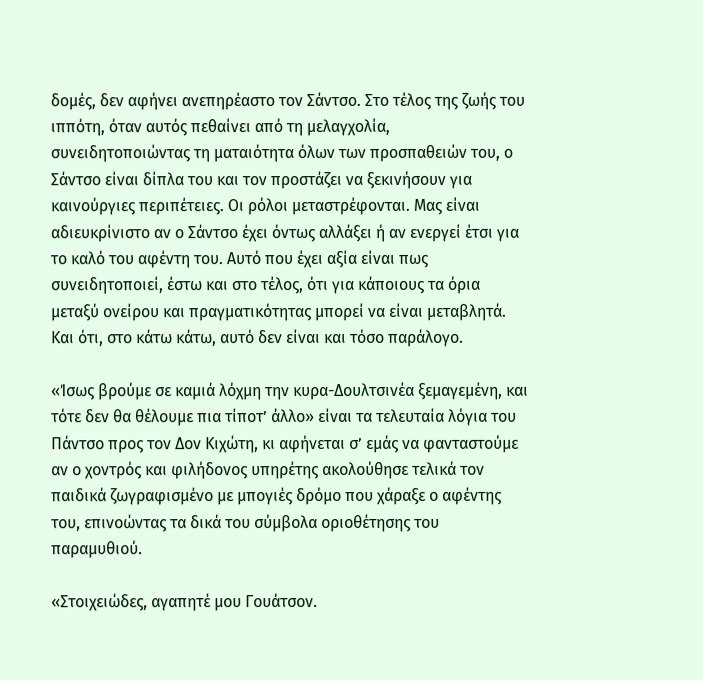δομές, δεν αφήνει ανεπηρέαστο τον Σάντσο. Στο τέλος της ζωής του ιππότη, όταν αυτός πεθαίνει από τη μελαγχολία, συνειδητοποιώντας τη ματαιότητα όλων των προσπαθειών του, ο Σάντσο είναι δίπλα του και τον προστάζει να ξεκινήσουν για καινούργιες περιπέτειες. Οι ρόλοι μεταστρέφονται. Μας είναι αδιευκρίνιστο αν ο Σάντσο έχει όντως αλλάξει ή αν ενεργεί έτσι για το καλό του αφέντη του. Αυτό που έχει αξία είναι πως συνειδητοποιεί, έστω και στο τέλος, ότι για κάποιους τα όρια μεταξύ ονείρου και πραγματικότητας μπορεί να είναι μεταβλητά. Και ότι, στο κάτω κάτω, αυτό δεν είναι και τόσο παράλογο.

«Ίσως βρούμε σε καμιά λόχμη την κυρα-Δουλτσινέα ξεμαγεμένη, και τότε δεν θα θέλουμε πια τίποτ’ άλλο» είναι τα τελευταία λόγια του Πάντσο προς τον Δον Κιχώτη, κι αφήνεται σ’ εμάς να φανταστούμε αν ο χοντρός και φιλήδονος υπηρέτης ακολούθησε τελικά τον παιδικά ζωγραφισμένο με μπογιές δρόμο που χάραξε ο αφέντης του, επινοώντας τα δικά του σύμβολα οριοθέτησης του παραμυθιού.

«Στοιχειώδες, αγαπητέ μου Γουάτσον.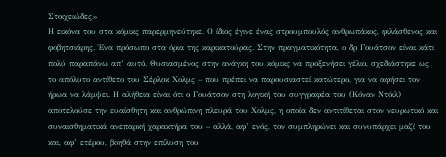Στοιχειώδες»
Η εικόνα του στα κόμικς παρερμηνεύτηκε. Ο ίδιος έγινε ένας στρουμπουλός ανθρωπάκος, φιλάσθενος και φοβητσιάρης. Ένα πρόσωπο στα όρια της καρικατούρας. Στην πραγματικότητα, ο δρ Γουάτσον είναι κάτι πολύ παραπάνω απ’ αυτό. Θυσιασμένος στην ανάγκη του κόμικς να προξενήσει γέλιο, σχεδιάστηκε ως το απόλυτο αντίθετο του Σέρλοκ Χολμς – που πρέπει να παρουσιαστεί κατώτερο, για να αφήσει τον ήρωα να λάμψει. Η αλήθεια είναι ότι ο Γουάτσον στη λογική του συγγραφέα του (Κόναν Ντόιλ) αποτελούσε την ευαίσθητη και ανθρώπινη πλευρά του Χολμς, η οποία δεν αντιτίθεται στον νευρωτικό και συναισθηματικά ανεπαρκή χαρακτήρα του – αλλά, αφ’ ενός, τον συμπληρώνει και συνυπάρχει μαζί του και, αφ’ ετέρου, βοηθά στην επίλυση του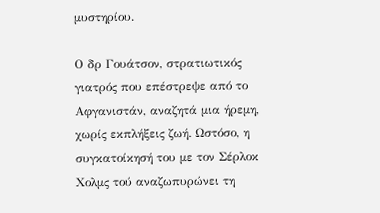μυστηρίου.

Ο δρ Γουάτσον, στρατιωτικός γιατρός που επέστρεψε από το Αφγανιστάν, αναζητά μια ήρεμη, χωρίς εκπλήξεις ζωή. Ωστόσο, η συγκατοίκησή του με τον Σέρλοκ Χολμς τού αναζωπυρώνει τη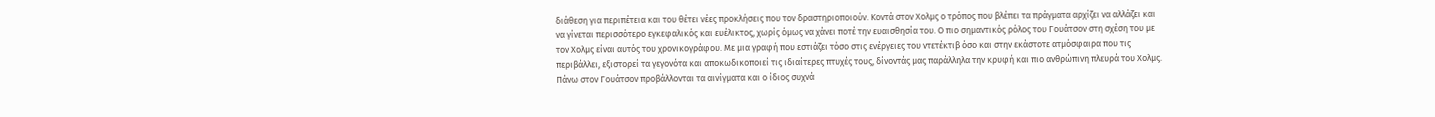διάθεση για περιπέτεια και του θέτει νέες προκλήσεις που τον δραστηριοποιούν. Κοντά στον Χολμς ο τρόπος που βλέπει τα πράγματα αρχίζει να αλλάζει και να γίνεται περισσότερο εγκεφαλικός και ευέλικτος, χωρίς όμως να χάνει ποτέ την ευαισθησία του. Ο πιο σημαντικός ρόλος του Γουάτσον στη σχέση του με τον Χολμς είναι αυτός του χρονικογράφου. Με μια γραφή που εστιάζει τόσο στις ενέργειες του ντετέκτιβ όσο και στην εκάστοτε ατμόσφαιρα που τις περιβάλλει, εξιστορεί τα γεγονότα και αποκωδικοποιεί τις ιδιαίτερες πτυχές τους, δίνοντάς μας παράλληλα την κρυφή και πιο ανθρώπινη πλευρά του Χολμς. Πάνω στον Γουάτσον προβάλλονται τα αινίγματα και ο ίδιος συχνά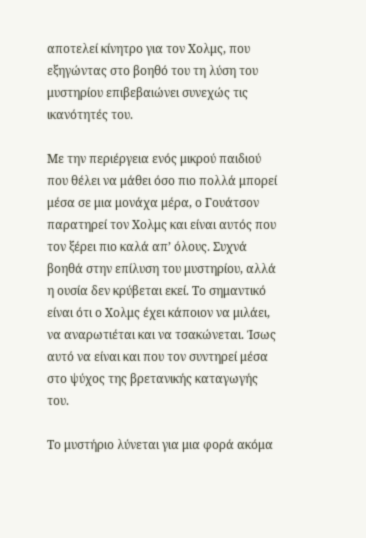αποτελεί κίνητρο για τον Χολμς, που εξηγώντας στο βοηθό του τη λύση του μυστηρίου επιβεβαιώνει συνεχώς τις ικανότητές του.

Με την περιέργεια ενός μικρού παιδιού που θέλει να μάθει όσο πιο πολλά μπορεί μέσα σε μια μονάχα μέρα, ο Γουάτσον παρατηρεί τον Χολμς και είναι αυτός που τον ξέρει πιο καλά απ’ όλους. Συχνά βοηθά στην επίλυση του μυστηρίου, αλλά η ουσία δεν κρύβεται εκεί. Το σημαντικό είναι ότι ο Χολμς έχει κάποιον να μιλάει, να αναρωτιέται και να τσακώνεται. Ίσως αυτό να είναι και που τον συντηρεί μέσα στο ψύχος της βρετανικής καταγωγής του.

Το μυστήριο λύνεται για μια φορά ακόμα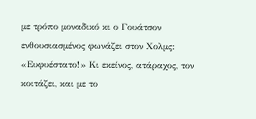με τρόπο μοναδικό κι ο Γουάτσον ενθουσιασμένος φωνάζει στον Χολμς: «Ευφυέστατο!» Κι εκείνος, ατάραχος, τον κοιτάζει, και με το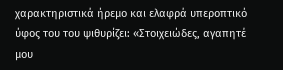χαρακτηριστικά ήρεμο και ελαφρά υπεροπτικό ύφος του του ψιθυρίζει: «Στοιχειώδες, αγαπητέ μου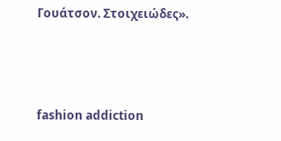Γουάτσον. Στοιχειώδες».



fashion addiction